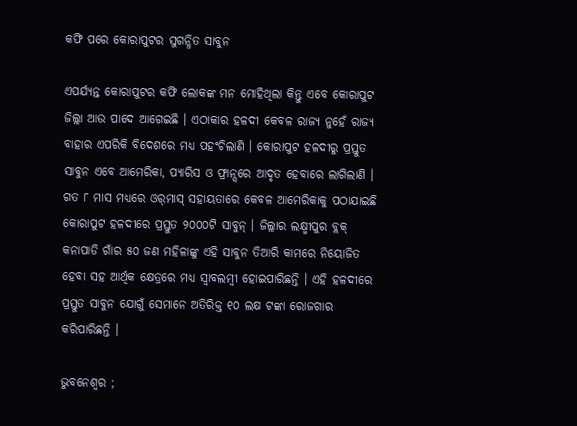କଫି ପରେ କୋରାପୁଟର ସୁଗନ୍ଧିତ ସାବୁନ

ଏପର୍ଯ୍ୟନ୍ତ କୋରାପୁଟର କଫି ଲୋକଙ୍କ ମନ ମୋହିଥିଲା କିନ୍ତୁ ଏବେ କୋରାପୁଟ ଜିଲ୍ଲା ଆଉ ପାଦେ ଆଗେଇଛି । ଏଠାକାର ହଳଦୀ କେବଳ ରାଜ୍ୟ ନୁହେଁ ରାଜ୍ୟ ବାହାର ଏପରିକି ବିଦେଶରେ ମଧ୍ୟ ପହଂଚିଲାଣି । କୋରାପୁଟ ହଳଦୀରୁ ପ୍ରସ୍ତୁତ ସାବୁନ ଏବେ ଆମେରିକା, ପ୍ୟାରିସ ଓ ଫ୍ରାନ୍ସରେ ଆଦୃତ ହେବାରେ ଲାଗିଲାଣି । ଗତ ୮ ମାସ ମଧ୍ୟରେ ଓର୍‌ମାସ୍ ସହାୟତାରେ କେବଳ ଆମେରିକାକୁ ପଠାଯାଇଛି କୋରାପୁଟ ହଳଦୀରେ ପ୍ରସ୍ତୁତ ୨୦୦୦ଟି ସାବୁନ୍ । ଜିଲ୍ଲାର ଲକ୍ଷ୍ମୀପୁର ବ୍ଲକ୍ କନାପାଡି ଗାଁର ୫୦ ଜଣ ମହିଳାଙ୍କୁ ଏହି ସାବୁନ ତିଆରି କାମରେ ନିୟୋଜିତ ହେବା ସହ ଆର୍ଥିକ କ୍ଷେତ୍ରରେ ମଧ୍ୟ ସ୍ୱାବଲମ୍ବୀ ହୋଇପାରିଛନ୍ତି । ଏହି ହଳଦୀରେ ପ୍ରସ୍ତୁତ ସାବୁନ ଯୋଗୁଁ ସେମାନେ ଅତିରିକ୍ତ ୧୦ ଲକ୍ଷ ଟଙ୍କା ରୋଜଗାର କରିପାରିଛନ୍ତି ।

ଭୁବନେଶ୍ୱର ;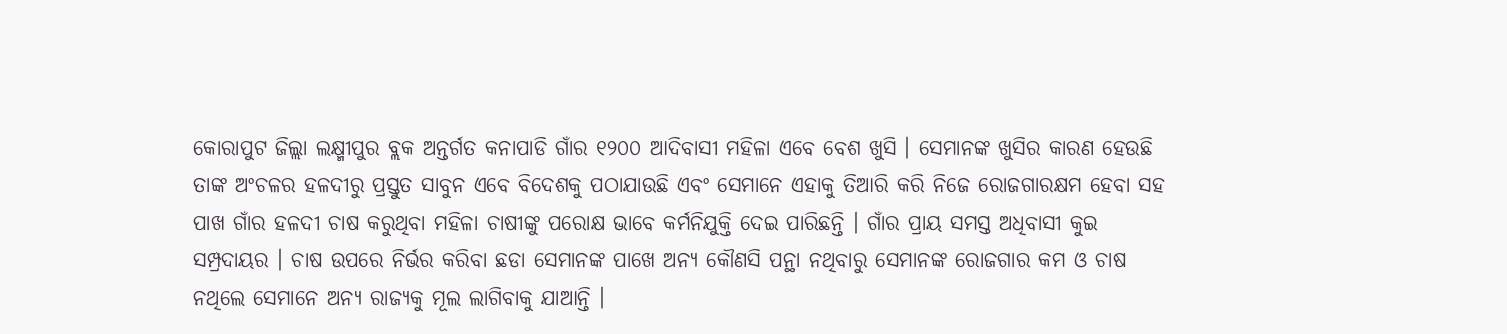କୋରାପୁଟ ଜିଲ୍ଲା ଲକ୍ଷ୍ମୀପୁର ବ୍ଲକ ଅନ୍ତର୍ଗତ କନାପାଡି ଗାଁର ୧୨୦୦ ଆଦିବାସୀ ମହିଳା ଏବେ ବେଶ ଖୁସି । ସେମାନଙ୍କ ଖୁସିର କାରଣ ହେଉଛି ତାଙ୍କ ଅଂଚଳର ହଳଦୀରୁ ପ୍ରସ୍ତୁତ ସାବୁନ ଏବେ ବିଦେଶକୁ ପଠାଯାଉଛି ଏବଂ ସେମାନେ ଏହାକୁ ତିଆରି କରି ନିଜେ ରୋଜଗାରକ୍ଷମ ହେବା ସହ ପାଖ ଗାଁର ହଳଦୀ ଚାଷ କରୁଥିବା ମହିଳା ଚାଷୀଙ୍କୁ ପରୋକ୍ଷ ଭାବେ କର୍ମନିଯୁକ୍ତି ଦେଇ ପାରିଛନ୍ତି । ଗାଁର ପ୍ରାୟ ସମସ୍ତ ଅଧିବାସୀ କୁଇ ସମ୍ପ୍ରଦାୟର । ଚାଷ ଉପରେ ନିର୍ଭର କରିବା ଛଡା ସେମାନଙ୍କ ପାଖେ ଅନ୍ୟ କୌଣସି ପନ୍ଥା ନଥିବାରୁ ସେମାନଙ୍କ ରୋଜଗାର କମ ଓ ଚାଷ ନଥିଲେ ସେମାନେ ଅନ୍ୟ ରାଜ୍ୟକୁ ମୂଲ ଲାଗିବାକୁ ଯାଆନ୍ତି ।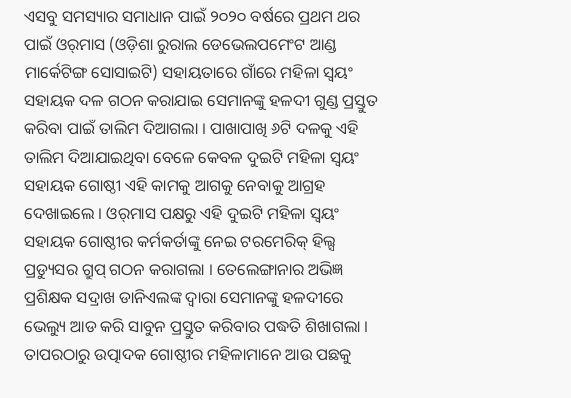ଏସବୁ ସମସ୍ୟାର ସମାଧାନ ପାଇଁ ୨୦୨୦ ବର୍ଷରେ ପ୍ରଥମ ଥର ପାଇଁ ଓର୍‌ମାସ (ଓଡ଼ିଶା ରୁରାଲ ଡେଭେଲପମେଂଟ ଆଣ୍ଡ ମାର୍କେଟିଙ୍ଗ ସୋସାଇଟି) ସହାୟତାରେ ଗାଁରେ ମହିଳା ସ୍ୱୟଂ ସହାୟକ ଦଳ ଗଠନ କରାଯାଇ ସେମାନଙ୍କୁ ହଳଦୀ ଗୁଣ୍ଡ ପ୍ରସ୍ତୁତ କରିବା ପାଇଁ ତାଲିମ ଦିଆଗଲା । ପାଖାପାଖି ୬ଟି ଦଳକୁ ଏହି ତାଲିମ ଦିଆଯାଇଥିବା ବେଳେ କେବଳ ଦୁଇଟି ମହିଳା ସ୍ୱୟଂ ସହାୟକ ଗୋଷ୍ଠୀ ଏହି କାମକୁ ଆଗକୁ ନେବାକୁ ଆଗ୍ରହ ଦେଖାଇଲେ । ଓର୍‌ମାସ ପକ୍ଷରୁ ଏହି ଦୁଇଟି ମହିଳା ସ୍ୱୟଂ ସହାୟକ ଗୋଷ୍ଠୀର କର୍ମକର୍ତାଙ୍କୁ ନେଇ ଟରମେରିକ୍ ହିଲ୍ସ ପ୍ରଡ୍ୟୁସର ଗ୍ରୁପ୍ ଗଠନ କରାଗଲା । ତେଲେଙ୍ଗାନାର ଅଭିଜ୍ଞ ପ୍ରଶିକ୍ଷକ ସଦ୍ରାଖ ଡାନିଏଲଙ୍କ ଦ୍ୱାରା ସେମାନଙ୍କୁ ହଳଦୀରେ ଭେଲ୍ୟୁ ଆଡ କରି ସାବୁନ ପ୍ରସ୍ତୁତ କରିବାର ପଦ୍ଧତି ଶିଖାଗଲା । ତାପରଠାରୁ ଉତ୍ପାଦକ ଗୋଷ୍ଠୀର ମହିଳାମାନେ ଆଉ ପଛକୁ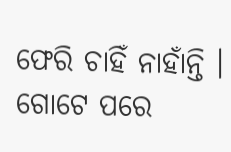ଫେରି ଚାହିଁ ନାହାଁନ୍ତି । ଗୋଟେ ପରେ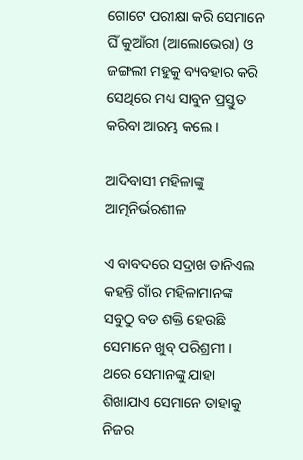ଗୋଟେ ପରୀକ୍ଷା କରି ସେମାନେ ଘିଁ କୁଆଁରୀ (ଆଲୋଭେରା) ଓ ଜଙ୍ଗଲୀ ମହୁକୁ ବ୍ୟବହାର କରି ସେଥିରେ ମଧ୍ୟ ସାବୁନ ପ୍ରସ୍ତୁତ କରିବା ଆରମ୍ଭ କଲେ ।

ଆଦିବାସୀ ମହିଳାଙ୍କୁ ଆତ୍ମନିର୍ଭରଶୀଳ

ଏ ବାବଦରେ ସଦ୍ରାଖ ଡାନିଏଲ କହନ୍ତି ଗାଁର ମହିଳାମାନଙ୍କ ସବୁଠୁ ବଡ ଶକ୍ତି ହେଉଛି ସେମାନେ ଖୁବ୍ ପରିଶ୍ରମୀ । ଥରେ ସେମାନଙ୍କୁ ଯାହା ଶିଖାଯାଏ ସେମାନେ ତାହାକୁ ନିଜର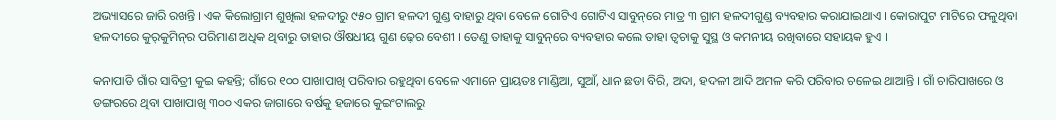ଅଭ୍ୟାସରେ ଜାରି ରଖନ୍ତି । ଏକ କିଲୋଗ୍ରାମ ଶୁଖିଲା ହଳଦୀରୁ ୯୫୦ ଗ୍ରାମ ହଳଦୀ ଗୁଣ୍ଡ ବାହାରୁ ଥିବା ବେଳେ ଗୋଟିଏ ଗୋଟିଏ ସାବୁନ୍‌ରେ ମାତ୍ର ୩ ଗ୍ରାମ ହଳଦୀଗୁଣ୍ଡ ବ୍ୟବହାର କରାଯାଇଥାଏ । କୋରାପୁଟ ମାଟିରେ ଫଳୁଥିବା ହଳଦୀରେ କୁର୍‌କୁମିନ୍‌ର ପରିମାଣ ଅଧିକ ଥିବାରୁ ତାହାର ଔଷଧୀୟ ଗୁଣ ଢ଼େର ବେଶୀ । ତେଣୁ ତାହାକୁ ସାବୁନ୍‌ରେ ବ୍ୟବହାର କଲେ ତାହା ତ୍ୱଚାକୁ ସୁସ୍ଥ ଓ କମନୀୟ ରଖିବାରେ ସହାୟକ ହୁଏ ।

କନାପାଡି ଗାଁର ସାବିତ୍ରୀ କୁଇ କହନ୍ତି; ଗାଁରେ ୧୦୦ ପାଖାପାଖି ପରିବାର ରହୁଥିବା ବେଳେ ଏମାନେ ପ୍ରାୟତଃ ମାଣ୍ଡିଆ, ସୁଆଁ, ଧାନ ଛଡା ବିରି, ଅଦା, ହଦଳୀ ଆଦି ଅମଳ କରି ପରିବାର ଚଳେଇ ଥାଆନ୍ତି । ଗାଁ ଚାରିପାଖରେ ଓ ଡଙ୍ଗରରେ ଥିବା ପାଖାପାଖି ୩୦୦ ଏକର ଜାଗାରେ ବର୍ଷକୁ ହଜାରେ କୁଇଂଟାଲରୁ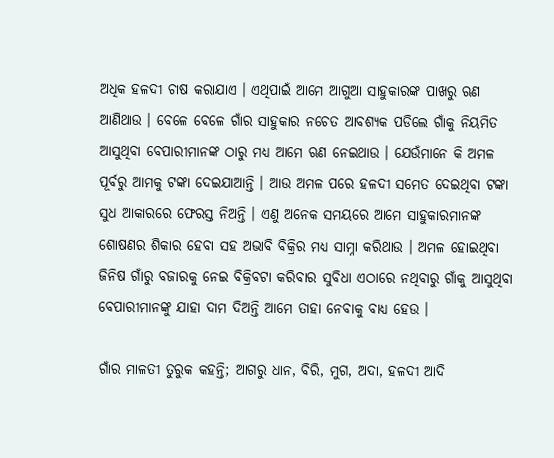ଅଧିକ ହଳଦୀ ଚାଷ କରାଯାଏ । ଏଥିପାଇଁ ଆମେ ଆଗୁଆ ସାହୁକାରଙ୍କ ପାଖରୁ ଋଣ ଆଣିଥାଉ । ବେଳେ ବେଳେ ଗାଁର ସାହୁକାର ନଚେତ ଆବଶ୍ୟକ ପଡିଲେ ଗାଁକୁ ନିୟମିତ ଆସୁଥିବା ବେପାରୀମାନଙ୍କ ଠାରୁ ମଧ୍ୟ ଆମେ ଋଣ ନେଇଥାଉ । ଯେଉଁମାନେ କି ଅମଳ ପୂର୍ବରୁ ଆମକୁ ଟଙ୍କା ଦେଇଯାଆନ୍ତି । ଆଉ ଅମଳ ପରେ ହଳଦୀ ସମେତ ଦେଇଥିବା ଟଙ୍କା ସୁଧ ଆକାରରେ ଫେରସ୍ତ ନିଅନ୍ତି । ଏଣୁ ଅନେକ ସମୟରେ ଆମେ ସାହୁକାରମାନଙ୍କ ଶୋଷଣର ଶିକାର ହେବା ସହ ଅଭାବି ବିକ୍ରିର ମଧ୍ୟ ସାମ୍ନା କରିଥାଉ । ଅମଳ ହୋଇଥିବା ଜିନିଷ ଗାଁରୁ ବଜାରକୁ ନେଇ ବିକ୍ରିବଟା କରିବାର ସୁବିଧା ଏଠାରେ ନଥିବାରୁ ଗାଁକୁ ଆସୁଥିବା ବେପାରୀମାନଙ୍କୁ ଯାହା ଦାମ ଦିଅନ୍ତି ଆମେ ତାହା ନେବାକୁ ବାଧ୍ୟ ହେଉ ।

ଗାଁର ମାଳତୀ ତୁରୁକ କହନ୍ତି; ଆଗରୁ ଧାନ, ବିରି, ମୁଗ, ଅଦା, ହଳଦୀ ଆଦି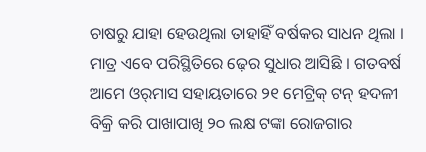ଚାଷରୁ ଯାହା ହେଉଥିଲା ତାହାହିଁ ବର୍ଷକର ସାଧନ ଥିଲା । ମାତ୍ର ଏବେ ପରିସ୍ଥିତିରେ ଢ଼େର ସୁଧାର ଆସିଛି । ଗତବର୍ଷ ଆମେ ଓର୍‌ମାସ ସହାୟତାରେ ୨୧ ମେଟ୍ରିକ୍ ଟନ୍ ହଦଳୀ ବିକ୍ରି କରି ପାଖାପାଖି ୨୦ ଲକ୍ଷ ଟଙ୍କା ରୋଜଗାର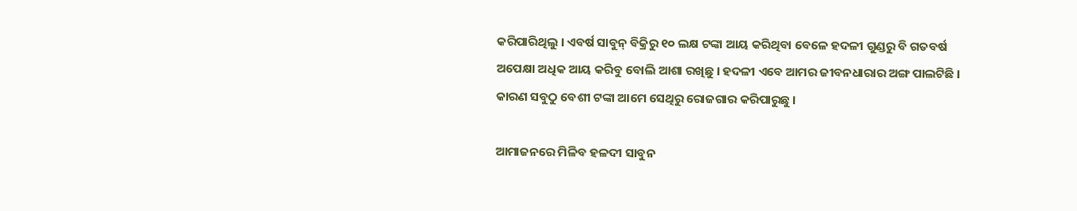କରିପାରିଥିଲୁ । ଏବର୍ଷ ସାବୁନ୍ ବିକ୍ରିରୁ ୧୦ ଲକ୍ଷ ଟଙ୍କା ଆୟ କରିଥିବା ବେଳେ ହଦଳୀ ଗୁଣ୍ଡରୁ ବି ଗତବର୍ଷ ଅପେକ୍ଷା ଅଧିକ ଆୟ କରିବୁ ବୋଲି ଆଶା ରଖିଛୁ । ହଦଳୀ ଏବେ ଆମର ଜୀବନଧାରାର ଅଙ୍ଗ ପାଲଟିଛି । କାରଣ ସବୁଠୁ ବେଶୀ ଟଙ୍କା ଆମେ ସେଥିରୁ ରୋଜଗାର କରିପାରୁଛୁ ।

ଆମାଜନରେ ମିଳିବ ହଳଦୀ ସାବୁନ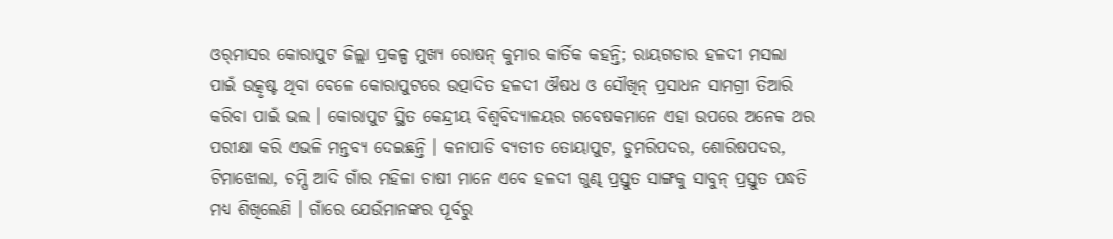ଓର୍‌ମାସର କୋରାପୁଟ ଜିଲ୍ଲା ପ୍ରକଳ୍ପ ମୁଖ୍ୟ ରୋଷନ୍ କୁମାର କାର୍ତିକ କହନ୍ତି; ରାୟଗଡାର ହଳଦୀ ମସଲା ପାଇଁ ଉତ୍କୃଷ୍ଟ ଥିବା ବେଳେ କୋରାପୁଟରେ ଉତ୍ପାଦିତ ହଳଦୀ ଔଷଧ ଓ ସୌଖିନ୍ ପ୍ରସାଧନ ସାମଗ୍ରୀ ତିଆରି କରିବା ପାଇଁ ଭଲ । କୋରାପୁଟ ସ୍ଥିତ କେନ୍ଦ୍ରୀୟ ବିଶ୍ୱବିଦ୍ୟାଳୟର ଗବେଷକମାନେ ଏହା ଉପରେ ଅନେକ ଥର ପରୀକ୍ଷା କରି ଏଭଳି ମନ୍ତବ୍ୟ ଦେଇଛନ୍ତି । କନାପାଡି ବ୍ୟତୀତ ତୋୟାପୁଟ, ଡୁମରିପଦର, ଶୋରିଷପଦର, ଟିମାଝୋଲା, ଚମ୍ପି ଆଦି ଗାଁର ମହିଳା ଚାଷୀ ମାନେ ଏବେ ହଳଦୀ ଗୁଣ୍ଢ ପ୍ରସ୍ତୁତ ସାଙ୍ଗକୁ ସାବୁନ୍ ପ୍ରସ୍ତୁତ ପଦ୍ଧତି ମଧ୍ୟ ଶିଖିଲେଣି । ଗାଁରେ ଯେଉଁମାନଙ୍କର ପୂର୍ବରୁ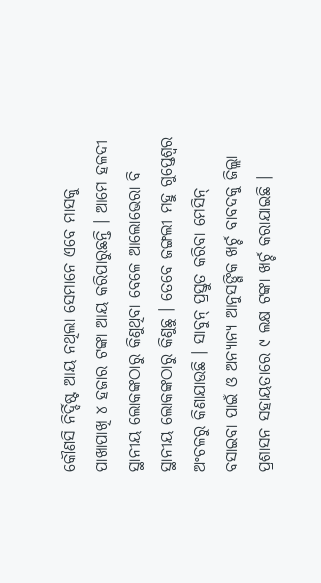କୌଣସି ନିର୍ଦ୍ଦିଷ୍ଟ ଆୟ ନଥିଲା ସେମାନେ ଏବେ ମାସକୁ ପାଖାପାଖି ୪ ହଜାର ଟଙ୍କା ଆୟ କରିପାରୁଛନ୍ତି । ଆମେ ହଳଦୀ ସ୍ଥାନୀୟ ଲୋକଙ୍କଠାରୁ କିଣୁଥିବା ବେଳେ ଆଲୋଭେରା ବି ସ୍ଥାନୀୟ ଲୋକଙ୍କଠାରୁ କିଣୁଛୁ । ତେବେ ଜଙ୍ଗଲୀ ମହୁ ଗୁପ୍ତେଶ୍ୱର ଅଂଚଳରୁ କିଣାଯାଉଛି । ସାବୁନ୍ ପ୍ରସ୍ତୁତ କରିବା ମେସିନ୍ ବସାଇବା ପାଇଁ ଓ ଅନ୍ୟାନ୍ୟ ଆନୁସଙ୍ଗିକ ଖର୍ଚ୍ଚ ବାବଦକୁ ଜିଲ୍ଲା ପ୍ରଶାସନ ସହାୟତାରେ ୯ ଲକ୍ଷ ଟଙ୍କା ଖର୍ଚ୍ଚ କରାଯାଇଛି ।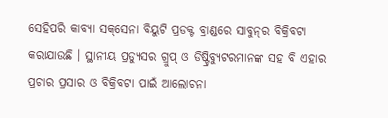ସେହିପରି କାବ୍ୟା ସକ୍‌ସେନା ବିୟୁଟି ପ୍ରଡକ୍ଟ ବ୍ରାଣ୍ଡରେ ସାବୁନ୍‌ର ବିକ୍ରିବଟା କରାଯାଉଛି । ସ୍ଥାନୀୟ ପ୍ରଡ୍ୟୁସର ଗ୍ରୁପ୍ ଓ ଡିଷ୍ଟ୍ରିବ୍ୟୁଟରମାନଙ୍କ ସହ ବି ଏହାର ପ୍ରଚାର ପ୍ରସାର ଓ ବିକ୍ରିବଟା ପାଇଁ ଆଲୋଚନା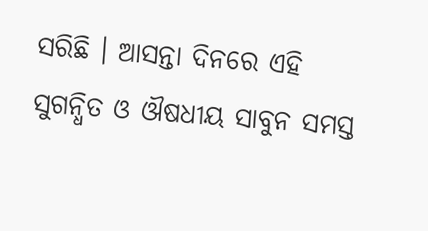ସରିଛି । ଆସନ୍ତା ଦିନରେ ଏହି ସୁଗନ୍ଧିତ ଓ ଔଷଧୀୟ ସାବୁନ ସମସ୍ତ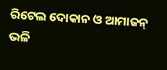ରିଟେଲ ଦୋକାନ ଓ ଆମାଜନ୍ ଭଳି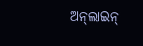ଅନ୍‌ଲାଇନ୍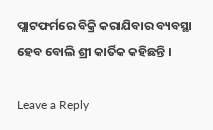ପ୍ଲାଟଫର୍ମରେ ବିକ୍ରି କରାଯିବାର ବ୍ୟବସ୍ଥା ହେବ ବୋଲି ଶ୍ରୀ କାର୍ତିକ କହିଛନ୍ତି ।

Leave a Reply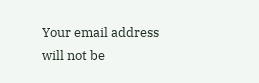Your email address will not be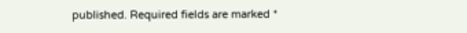published. Required fields are marked *